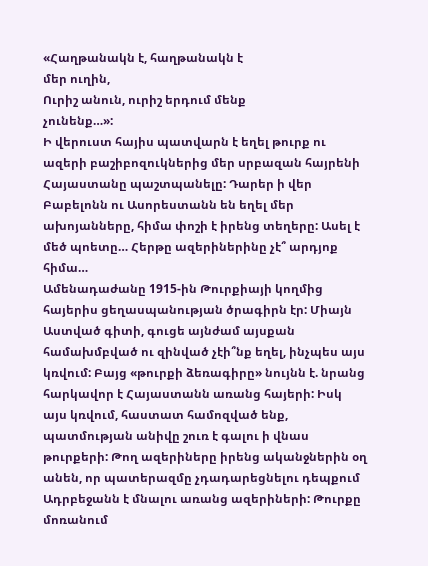«Հաղթանակն է, հաղթանակն է
մեր ուղին,
Ուրիշ անուն, ուրիշ երդում մենք
չունենք…»:
Ի վերուստ հայիս պատվարն է եղել թուրք ու ազերի բաշիբոզուկներից մեր սրբազան հայրենի Հայաստանը պաշտպանելը: Դարեր ի վեր Բաբելոնն ու Ասորեստանն են եղել մեր ախոյանները, հիմա փոշի է իրենց տեղերը: Ասել է մեծ պոետը… Հերթը ազերիներինը չէ՞ արդյոք հիմա…
Ամենադաժանը 1915-ին Թուրքիայի կողմից հայերիս ցեղասպանության ծրագիրն էր: Միայն Աստված գիտի, գուցե այնժամ այսքան համախմբված ու զինված չէի՞նք եղել, ինչպես այս կռվում: Բայց «թուրքի ձեռագիրը» նույնն է. նրանց հարկավոր է Հայաստանն առանց հայերի: Իսկ այս կռվում, հաստատ համոզված ենք, պատմության անիվը շուռ է գալու ի վնաս թուրքերի: Թող ազերիները իրենց ականջներին օղ անեն, որ պատերազմը չդադարեցնելու դեպքում Ադրբեջանն է մնալու առանց ազերիների: Թուրքը մոռանում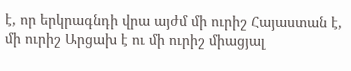է, որ երկրագնդի վրա այժմ մի ուրիշ Հայաստան է, մի ուրիշ Արցախ է ու մի ուրիշ միացյալ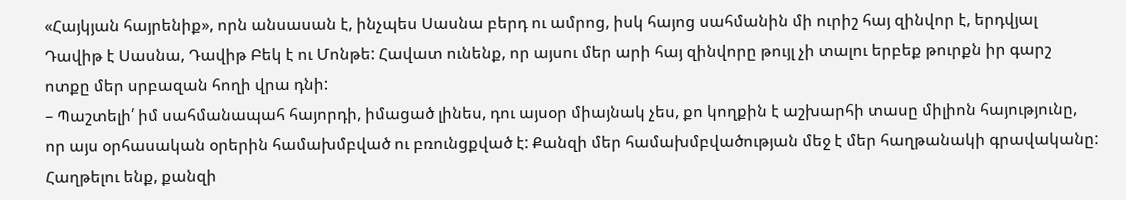«Հայկյան հայրենիք», որն անսասան է, ինչպես Սասնա բերդ ու ամրոց, իսկ հայոց սահմանին մի ուրիշ հայ զինվոր է, երդվյալ Դավիթ է Սասնա, Դավիթ Բեկ է ու Մոնթե: Հավատ ունենք, որ այսու մեր արի հայ զինվորը թույլ չի տալու երբեք թուրքն իր գարշ ոտքը մեր սրբազան հողի վրա դնի:
– Պաշտելի՛ իմ սահմանապահ հայորդի, իմացած լինես, դու այսօր միայնակ չես, քո կողքին է աշխարհի տասը միլիոն հայությունը, որ այս օրհասական օրերին համախմբված ու բռունցքված է: Քանզի մեր համախմբվածության մեջ է մեր հաղթանակի գրավականը: Հաղթելու ենք, քանզի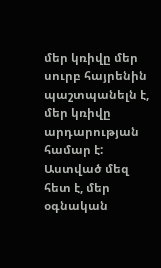մեր կռիվը մեր սուրբ հայրենին պաշտպանելն է, մեր կռիվը արդարության համար է: Աստված մեզ հետ է, մեր օգնական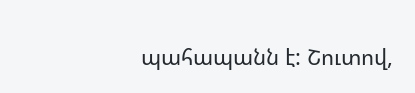պահապանն է: Շուտով,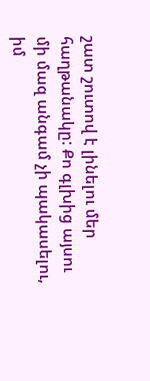շատ շուտով է լինելու մեր հաղթանակը: Քո գլխից այսու մի մազ անգամ չի պակասելու, իմ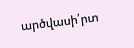արծվասի՛րտ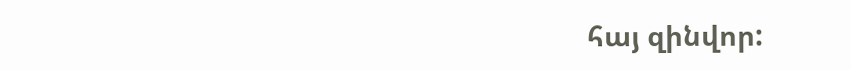հայ զինվոր: